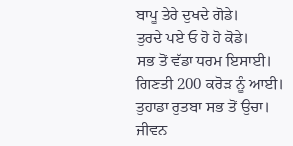ਬਾਪੂ ਤੇਰੇ ਦੁਖਦੇ ਗੋਡੇ।
ਤੁਰਦੇ ਪਏ ਓ ਹੋ ਹੋ ਕੋਡੇ।
ਸਭ ਤੋਂ ਵੱਡਾ ਧਰਮ ਇਸਾਈ।
ਗਿਣਤੀ 200 ਕਰੋੜ ਨੂੰ ਆਈ।
ਤੁਹਾਡਾ ਰੁਤਬਾ ਸਭ ਤੋਂ ਉਚਾ।
ਜੀਵਨ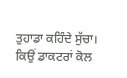ਤੁਹਾਡਾ ਕਹਿੰਦੇ ਸੁੱਚਾ।
ਕਿਉਂ ਡਾਕਟਰਾਂ ਕੋਲ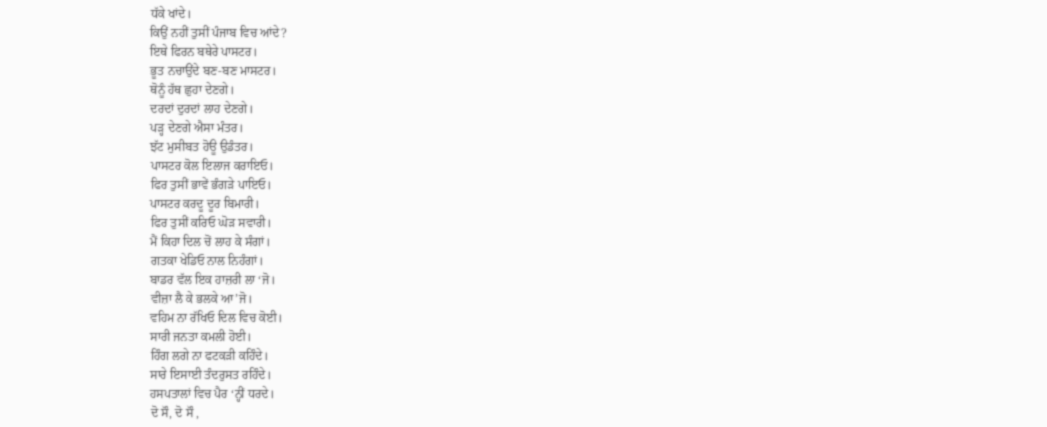ਧੱਕੇ ਖਾਂਦੇ।
ਕਿਉਂ ਨਹੀਂ ਤੁਸੀਂ ਪੰਜਾਬ ਵਿਚ ਆਂਦੇ?
ਇਥੇ ਫਿਰਨ ਬਥੇਰੇ ਪਾਸਟਰ।
ਭੂਤ ਨਚਾਉਂਦੇ ਬਣ-ਬਣ ਮਾਸਟਰ।
ਥੋਨੂੰ ਹੱਥ ਛੁਹਾ ਦੇਣਗੇ।
ਦਰਦਾਂ ਦੁਰਦਾਂ ਲਾਹ ਦੇਣਗੇ।
ਪੜ੍ਹ ਦੇਣਗੇ ਐਸਾ ਮੰਤਰ।
ਝੱਟ ਮੁਸੀਬਤ ਹੋਊ ਉਡੰਤਰ।
ਪਾਸਟਰ ਕੋਲ ਇਲਾਜ ਕਰਾਇਓ।
ਫਿਰ ਤੁਸੀਂ ਭਾਵੇਂ ਭੰਗੜੇ ਪਾਇਓ।
ਪਾਸਟਰ ਕਰਦੂ ਦੂਰ ਬਿਮਾਰੀ।
ਫਿਰ ਤੁਸੀਂ ਕਰਿਓ ਘੋੜ ਸਵਾਰੀ।
ਮੈਂ ਕਿਹਾ ਦਿਲ ਚੋਂ ਲਾਹ ਕੇ ਸੰਗਾਂ।
ਗਤਕਾ ਖੇਡਿਓ ਨਾਲ ਨਿਹੰਗਾਂ।
ਬਾਡਰ ਵੱਲ ਇਕ ਹਾਜ਼ਰੀ ਲਾ ‘ਜੋ।
ਵੀਜ਼ਾ ਲੈ ਕੇ ਭਲਕੇ ਆ’ਜੋ।
ਵਹਿਮ ਨਾ ਰੱਖਿਓ ਦਿਲ ਵਿਚ ਕੋਈ।
ਸਾਰੀ ਜਨਤਾ ਕਮਲੀ ਹੋਈ।
ਹਿੰਗ ਲਗੇ ਨਾ ਫਟਕੜੀ ਕਹਿੰਦੇ।
ਸਾਰੇ ਇਸਾਈ ਤੰਦਰੁਸਤ ਰਹਿੰਦੇ।
ਹਸਪਤਾਲਾਂ ਵਿਚ ਪੈਰ ‘ਨ੍ਹੀਂ ਧਰਦੇ।
ਦੋ ਸੌ, ਦੋ ਸੌ ,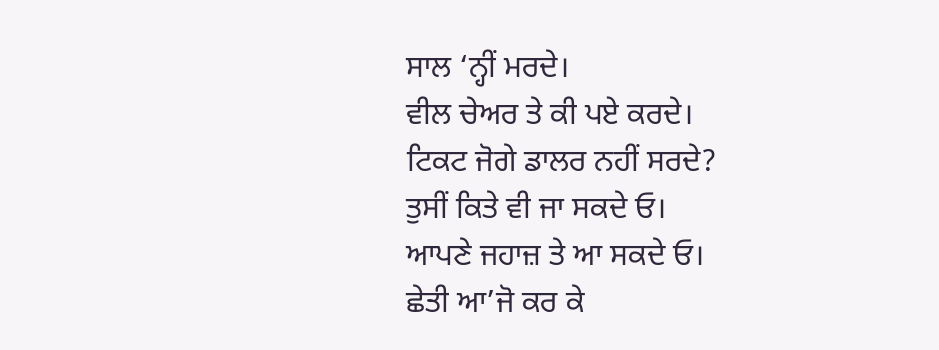ਸਾਲ ‘ਨ੍ਹੀਂ ਮਰਦੇ।
ਵੀਲ ਚੇਅਰ ਤੇ ਕੀ ਪਏ ਕਰਦੇ।
ਟਿਕਟ ਜੋਗੇ ਡਾਲਰ ਨਹੀਂ ਸਰਦੇ?
ਤੁਸੀਂ ਕਿਤੇ ਵੀ ਜਾ ਸਕਦੇ ਓ।
ਆਪਣੇ ਜਹਾਜ਼ ਤੇ ਆ ਸਕਦੇ ਓ।
ਛੇਤੀ ਆ’ਜੋ ਕਰ ਕੇ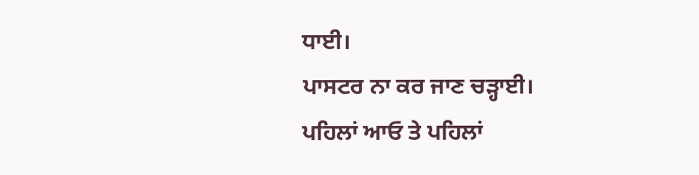ਧਾਈ।
ਪਾਸਟਰ ਨਾ ਕਰ ਜਾਣ ਚੜ੍ਹਾਈ।
ਪਹਿਲਾਂ ਆਓ ਤੇ ਪਹਿਲਾਂ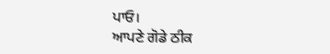ਪਾਓ।
ਆਪਣੇ ਗੋਡੇ ਠੀਕ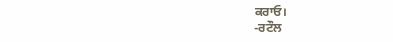ਕਰਾਓ।
-ਰਟੌਲ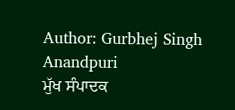Author: Gurbhej Singh Anandpuri
ਮੁੱਖ ਸੰਪਾਦਕ